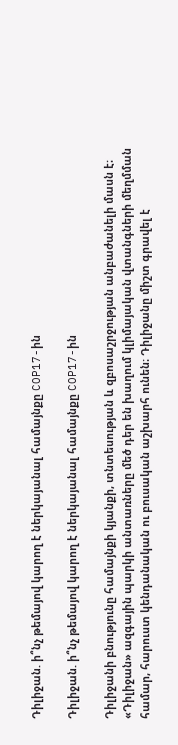Դիլիջան. ի՞նչ թեմայով կարող է ներկայանալ համայնքը COP17-ին

Դիլիջան. ի՞նչ թեմայով կարող է ներկայանալ համայնքը COP17-ին

Դիլիջանի բնությունը համայնքի կյանքի, տնտեսության և զբոսաշրջության անբաժանելի մասն է։ «Դիլիջան» ազգային պարկի անտառները մեծ դեր են խաղում կլիմայական վտանգների մեղմման համար, հարուստ կենդանական ու բուսական աշխարհ ունեն։ Դիլիջանը միշտ գրավել է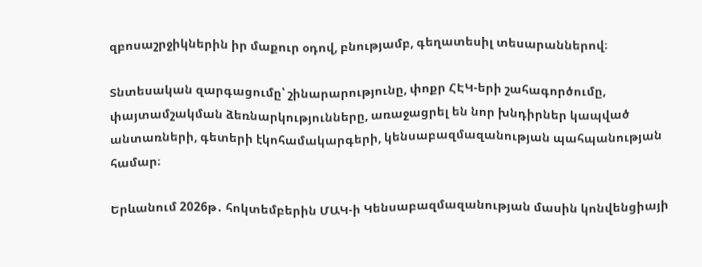զբոսաշրջիկներին իր մաքուր օդով, բնությամբ, գեղատեսիլ տեսարաններով։

Տնտեսական զարգացումը՝ շինարարությունը, փոքր ՀԷԿ-երի շահագործումը, փայտամշակման ձեռնարկությունները, առաջացրել են նոր խնդիրներ կապված անտառների, գետերի էկոհամակարգերի, կենսաբազմազանության պահպանության համար։

Երևանում 2026թ․ հոկտեմբերին ՄԱԿ-ի Կենսաբազմազանության մասին կոնվենցիայի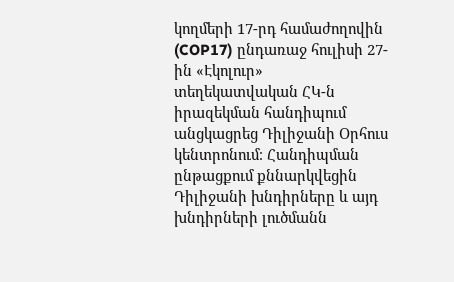կողմերի 17-րդ համաժողովին (COP17) ընդառաջ հուլիսի 27-ին «Էկոլուր» տեղեկատվական ՀԿ-ն իրազեկման հանդիպում անցկացրեց Դիլիջանի Օրհուս կենտրոնում։ Հանդիպման ընթացքում քննարկվեցին Դիլիջանի խնդիրները և այդ խնդիրների լուծմանն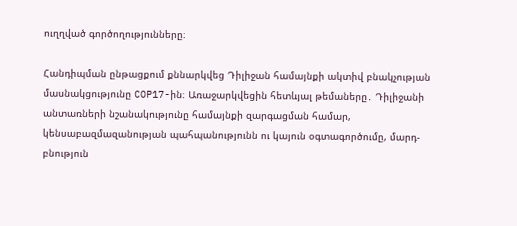ուղղված գործողությունները։

Հանդիպման ընթացքում քննարկվեց Դիլիջան համայնքի ակտիվ բնակչության մասնակցությունը COP17-ին։ Առաջարկվեցին հետևյալ թեմաները․ Դիլիջանի անտառների նշանակությունը համայնքի զարգացման համար, կենսաբազմազանության պահպանությունն ու կայուն օգտագործումը, մարդ-բնություն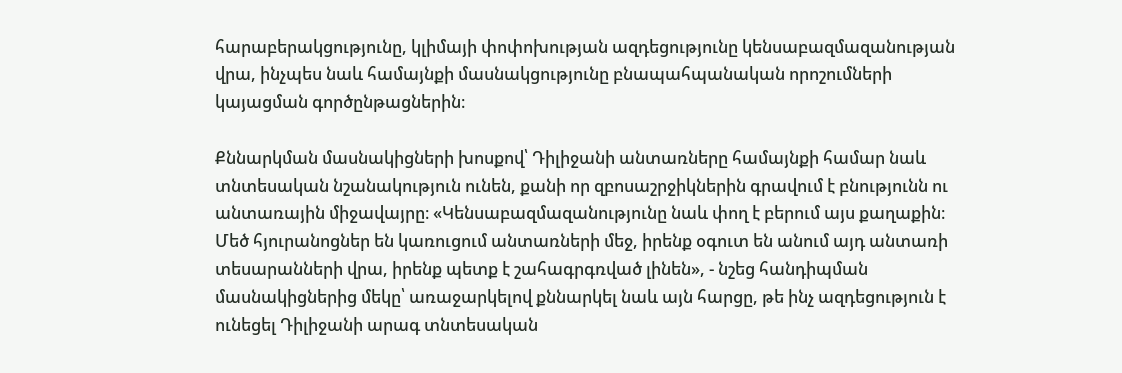հարաբերակցությունը, կլիմայի փոփոխության ազդեցությունը կենսաբազմազանության վրա, ինչպես նաև համայնքի մասնակցությունը բնապահպանական որոշումների կայացման գործընթացներին։

Քննարկման մասնակիցների խոսքով՝ Դիլիջանի անտառները համայնքի համար նաև տնտեսական նշանակություն ունեն, քանի որ զբոսաշրջիկներին գրավում է բնությունն ու անտառային միջավայրը։ «Կենսաբազմազանությունը նաև փող է բերում այս քաղաքին։ Մեծ հյուրանոցներ են կառուցում անտառների մեջ, իրենք օգուտ են անում այդ անտառի տեսարանների վրա, իրենք պետք է շահագրգռված լինեն», - նշեց հանդիպման մասնակիցներից մեկը՝ առաջարկելով քննարկել նաև այն հարցը, թե ինչ ազդեցություն է ունեցել Դիլիջանի արագ տնտեսական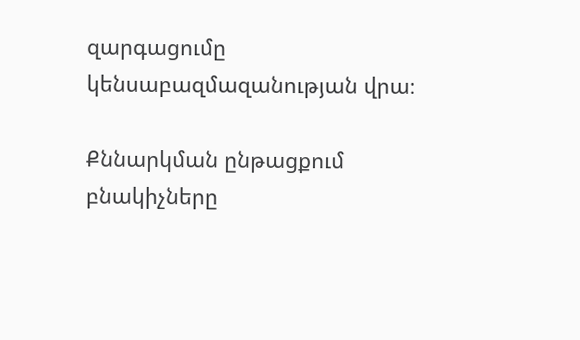զարգացումը կենսաբազմազանության վրա։

Քննարկման ընթացքում բնակիչները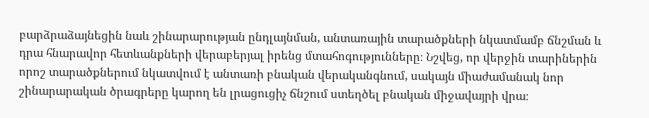բարձրաձայնեցին նաև շինարարության ընդլայնման, անտառային տարածքների նկատմամբ ճնշման և դրա հնարավոր հետևանքների վերաբերյալ իրենց մտահոգությունները։ Նշվեց, որ վերջին տարիներին որոշ տարածքներում նկատվում է անտառի բնական վերականգնում, սակայն միաժամանակ նոր շինարարական ծրագրերը կարող են լրացուցիչ ճնշում ստեղծել բնական միջավայրի վրա։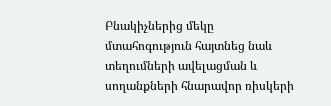Բնակիչներից մեկը մտահոգություն հայտնեց նաև տեղումների ավելացման և սողանքների հնարավոր ռիսկերի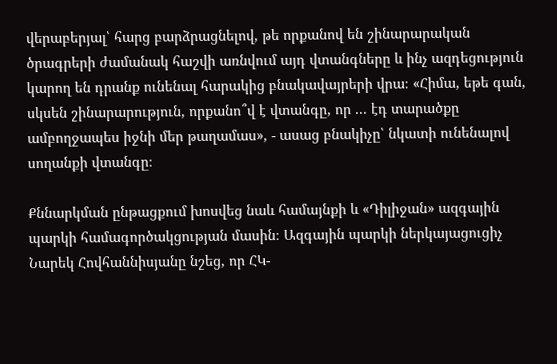վերաբերյալ՝ հարց բարձրացնելով, թե որքանով են շինարարական ծրագրերի ժամանակ հաշվի առնվում այդ վտանգները և ինչ ազդեցություն կարող են դրանք ունենալ հարակից բնակավայրերի վրա։ «Հիմա, եթե գան, սկսեն շինարարություն, որքանո՞վ է վտանգը, որ ... էդ տարածքը ամբողջապես իջնի մեր թաղամաս», - ասաց բնակիչը՝ նկատի ունենալով սողանքի վտանգը։

Քննարկման ընթացքում խոսվեց նաև համայնքի և «Դիլիջան» ազգային պարկի համագործակցության մասին։ Ազգային պարկի ներկայացուցիչ Նարեկ Հովհաննիսյանը նշեց, որ ՀԿ-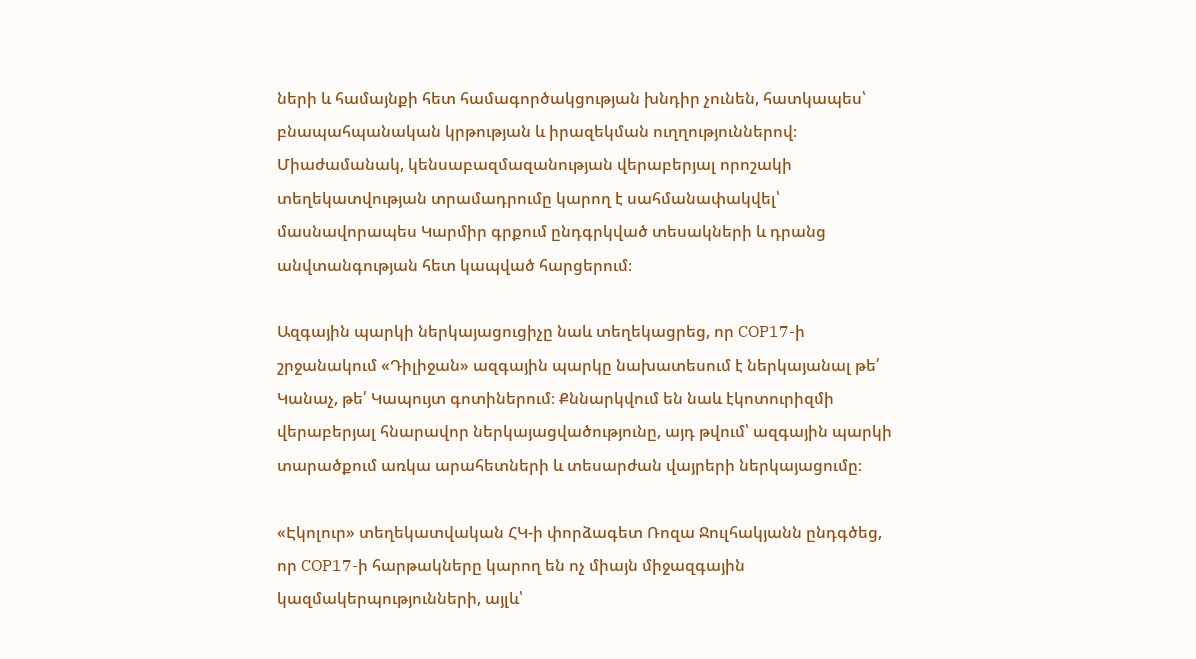ների և համայնքի հետ համագործակցության խնդիր չունեն, հատկապես՝ բնապահպանական կրթության և իրազեկման ուղղություններով։ Միաժամանակ, կենսաբազմազանության վերաբերյալ որոշակի տեղեկատվության տրամադրումը կարող է սահմանափակվել՝ մասնավորապես Կարմիր գրքում ընդգրկված տեսակների և դրանց անվտանգության հետ կապված հարցերում։

Ազգային պարկի ներկայացուցիչը նաև տեղեկացրեց, որ COP17-ի շրջանակում «Դիլիջան» ազգային պարկը նախատեսում է ներկայանալ թե՛ Կանաչ, թե՛ Կապույտ գոտիներում։ Քննարկվում են նաև էկոտուրիզմի վերաբերյալ հնարավոր ներկայացվածությունը, այդ թվում՝ ազգային պարկի տարածքում առկա արահետների և տեսարժան վայրերի ներկայացումը։

«Էկոլուր» տեղեկատվական ՀԿ-ի փորձագետ Ռոզա Ջուլհակյանն ընդգծեց, որ COP17-ի հարթակները կարող են ոչ միայն միջազգային կազմակերպությունների, այլև՝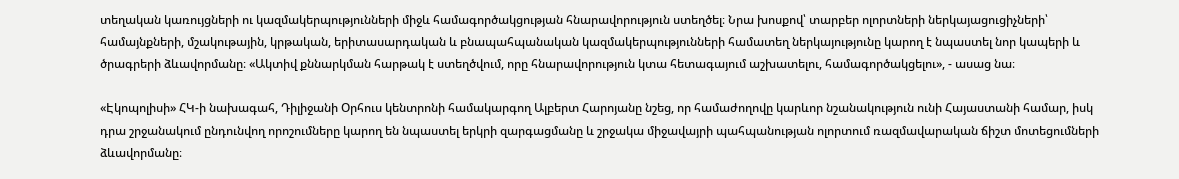տեղական կառույցների ու կազմակերպությունների միջև համագործակցության հնարավորություն ստեղծել։ Նրա խոսքով՝ տարբեր ոլորտների ներկայացուցիչների՝ համայնքների, մշակութային, կրթական, երիտասարդական և բնապահպանական կազմակերպությունների համատեղ ներկայությունը կարող է նպաստել նոր կապերի և ծրագրերի ձևավորմանը։ «Ակտիվ քննարկման հարթակ է ստեղծվում, որը հնարավորություն կտա հետագայում աշխատելու, համագործակցելու», - ասաց նա։

«Էկոպոլիսի» ՀԿ-ի նախագահ, Դիլիջանի Օրհուս կենտրոնի համակարգող Ալբերտ Հարոյանը նշեց, որ համաժողովը կարևոր նշանակություն ունի Հայաստանի համար, իսկ դրա շրջանակում ընդունվող որոշումները կարող են նպաստել երկրի զարգացմանը և շրջակա միջավայրի պահպանության ոլորտում ռազմավարական ճիշտ մոտեցումների ձևավորմանը։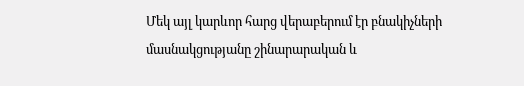Մեկ այլ կարևոր հարց վերաբերում էր բնակիչների մասնակցությանը շինարարական և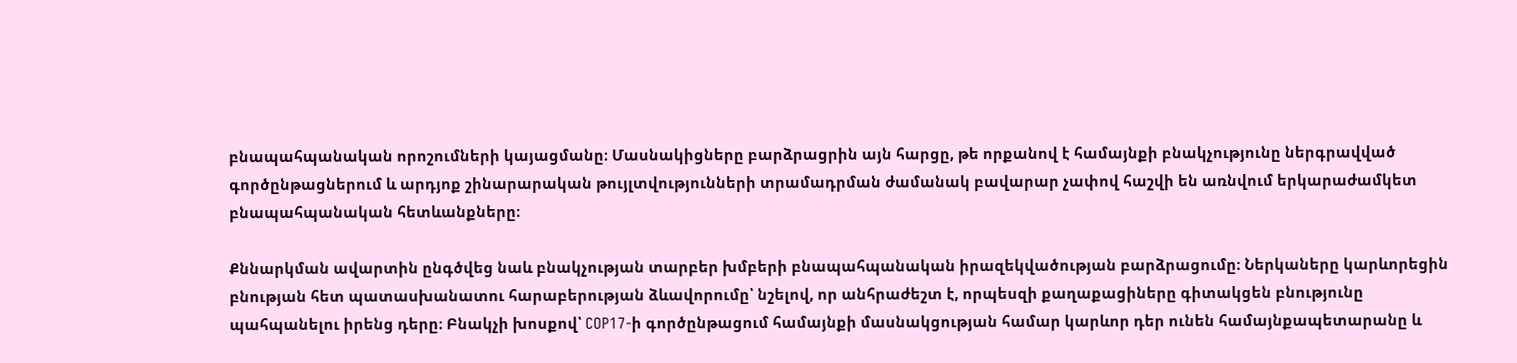բնապահպանական որոշումների կայացմանը։ Մասնակիցները բարձրացրին այն հարցը, թե որքանով է համայնքի բնակչությունը ներգրավված գործընթացներում և արդյոք շինարարական թույլտվությունների տրամադրման ժամանակ բավարար չափով հաշվի են առնվում երկարաժամկետ բնապահպանական հետևանքները։

Քննարկման ավարտին ընգծվեց նաև բնակչության տարբեր խմբերի բնապահպանական իրազեկվածության բարձրացումը։ Ներկաները կարևորեցին բնության հետ պատասխանատու հարաբերության ձևավորումը՝ նշելով, որ անհրաժեշտ է, որպեսզի քաղաքացիները գիտակցեն բնությունը պահպանելու իրենց դերը։ Բնակչի խոսքով՝ COP17-ի գործընթացում համայնքի մասնակցության համար կարևոր դեր ունեն համայնքապետարանը և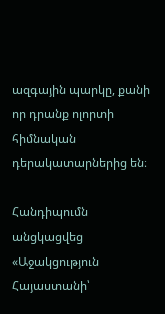ազգային պարկը, քանի որ դրանք ոլորտի հիմնական դերակատարներից են։

Հանդիպումն անցկացվեց «Աջակցություն Հայաստանի՝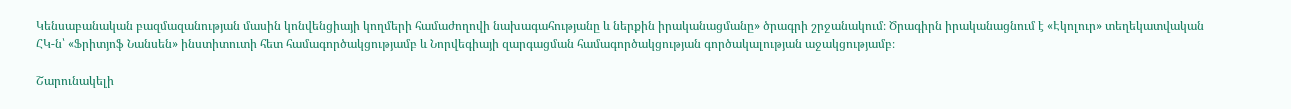Կենսաբանական բազմազանության մասին կոնվենցիայի կողմերի համաժողովի նախագահությանը և ներքին իրականացմանը» ծրագրի շրջանակում։ Ծրագիրն իրականացնում է «Էկոլուր» տեղեկատվական ՀԿ-ն՝ «Ֆրիտյոֆ Նանսեն» ինստիտուտի հետ համագործակցությամբ և Նորվեգիայի զարգացման համագործակցության գործակալության աջակցությամբ։

Շարունակելի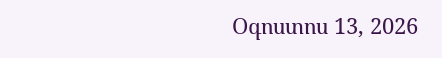Օգոստոս 13, 2026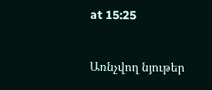at 15:25


Առնչվող նյութեր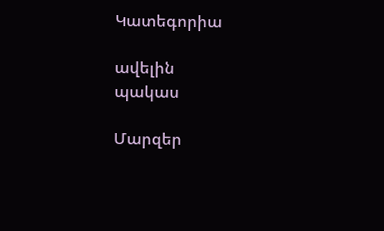Կատեգորիա

ավելին
պակաս

Մարզեր